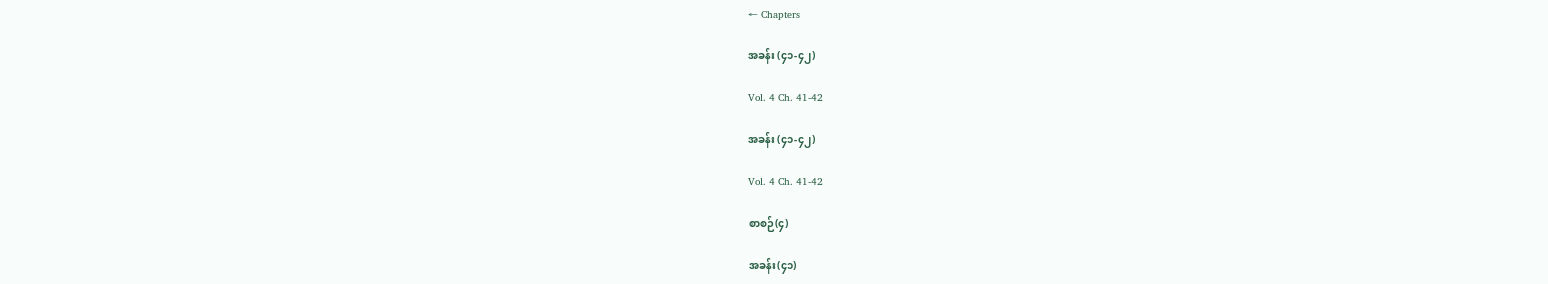← Chapters

အခန်း (၄၁-၄၂)

Vol. 4 Ch. 41-42

အခန်း (၄၁-၄၂)

Vol. 4 Ch. 41-42

စာစဉ်(၄)

အခန်း(၄၁)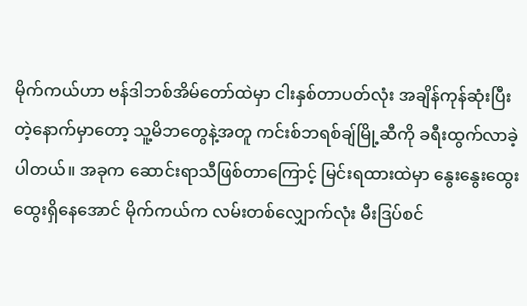မိုက်ကယ်ဟာ ဗန်ဒါဘစ်အိမ်တော်ထဲမှာ ငါးနှစ်တာပတ်လုံး အချိန်ကုန်ဆုံးပြီးတဲ့နောက်မှာတော့ သူ့မိဘတွေနဲ့အတူ ကင်းစ်ဘရစ်ချ်မြို့ဆီကို ခရီးထွက်လာခဲ့ပါတယ်။ အခုက ဆောင်းရာသီဖြစ်တာကြောင့် မြင်းရထားထဲမှာ နွေးနွေးထွေးထွေးရှိနေအောင် မိုက်ကယ်က လမ်းတစ်လျှောက်လုံး မီးဒြပ်စင်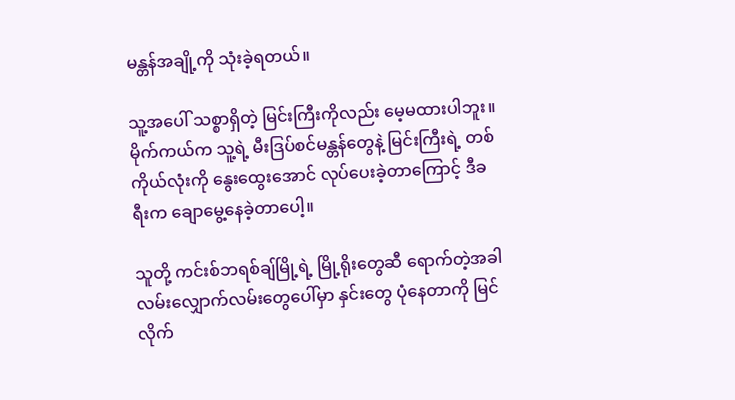မန္တန်အချို့ကို သုံးခဲ့ရတယ်။

သူ့အပေါ် သစ္စာရှိတဲ့ မြင်းကြီးကိုလည်း မေ့မထားပါဘူး။ မိုက်ကယ်က သူ့ရဲ့ မီးဒြပ်စင်မန္တန်တွေနဲ့ မြင်းကြီးရဲ့ တစ်ကိုယ်လုံးကို နွေးထွေးအောင် လုပ်ပေးခဲ့တာကြောင့် ဒီခရီးက ချောမွေ့နေခဲ့တာပေါ့။

သူတို့ ကင်းစ်ဘရစ်ချ်မြို့ရဲ့ မြို့ရိုးတွေဆီ ရောက်တဲ့အခါ လမ်းလျှောက်လမ်းတွေပေါ်မှာ နှင်းတွေ ပုံနေတာကို မြင်လိုက်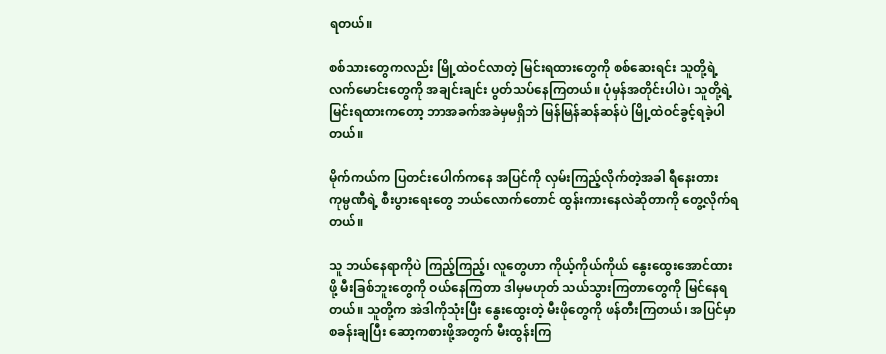ရတယ်။

စစ်သားတွေကလည်း မြို့ထဲဝင်လာတဲ့ မြင်းရထားတွေကို စစ်ဆေးရင်း သူတို့ရဲ့ လက်မောင်းတွေကို အချင်းချင်း ပွတ်သပ်နေကြတယ်။ ပုံမှန်အတိုင်းပါပဲ၊ သူတို့ရဲ့ မြင်းရထားကတော့ ဘာအခက်အခဲမှမရှိဘဲ မြန်မြန်ဆန်ဆန်ပဲ မြို့ထဲဝင်ခွင့်ရခဲ့ပါတယ်။

မိုက်ကယ်က ပြတင်းပေါက်ကနေ အပြင်ကို လှမ်းကြည့်လိုက်တဲ့အခါ ရီနေးတားကုမ္ပဏီရဲ့ စီးပွားရေးတွေ ဘယ်လောက်တောင် ထွန်းကားနေလဲဆိုတာကို တွေ့လိုက်ရတယ်။

သူ ဘယ်နေရာကိုပဲ ကြည့်ကြည့်၊ လူတွေဟာ ကိုယ့်ကိုယ်ကိုယ် နွေးထွေးအောင်ထားဖို့ မီးခြစ်ဘူးတွေကို ဝယ်နေကြတာ ဒါမှမဟုတ် သယ်သွားကြတာတွေကို မြင်နေရတယ်။ သူတို့က အဲဒါကိုသုံးပြီး နွေးထွေးတဲ့ မီးဖိုတွေကို ဖန်တီးကြတယ်၊ အပြင်မှာ စခန်းချပြီး ဆော့ကစားဖို့အတွက် မီးထွန်းကြ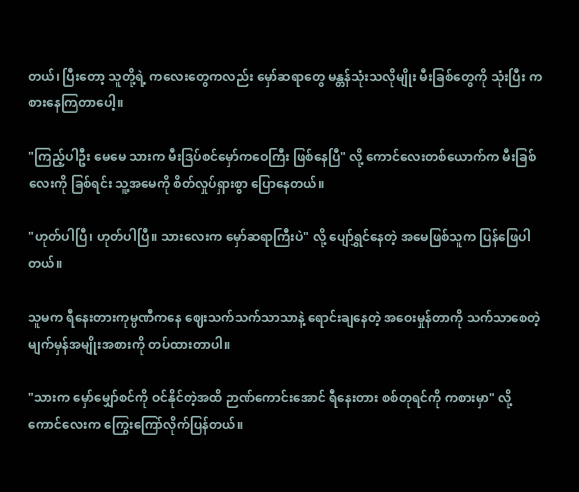တယ်၊ ပြီးတော့ သူတို့ရဲ့ ကလေးတွေကလည်း မှော်ဆရာတွေ မန္တန်သုံးသလိုမျိုး မီးခြစ်တွေကို သုံးပြီး ကစားနေကြတာပေါ့။

"ကြည့်ပါဦး မေမေ သားက မီးဒြပ်စင်မှော်ကဝေကြီး ဖြစ်နေပြီ" လို့ ကောင်လေးတစ်ယောက်က မီးခြစ်လေးကို ခြစ်ရင်း သူ့အမေကို စိတ်လှုပ်ရှားစွာ ပြောနေတယ်။

"ဟုတ်ပါပြီ၊ ဟုတ်ပါပြီ။ သားလေးက မှော်ဆရာကြီးပဲ" လို့ ပျော်ရွှင်နေတဲ့ အမေဖြစ်သူက ပြန်ဖြေပါတယ်။

သူမက ရီနေးတားကုမ္ပဏီကနေ ဈေးသက်သက်သာသာနဲ့ ရောင်းချနေတဲ့ အဝေးမှုန်တာကို သက်သာစေတဲ့ မျက်မှန်အမျိုးအစားကို တပ်ထားတာပါ။

"သားက မှော်မျှော်စင်ကို ဝင်နိုင်တဲ့အထိ ဉာဏ်ကောင်းအောင် ရီနေးတား စစ်တုရင်ကို ကစားမှာ" လို့ ကောင်လေးက ကြွေးကြော်လိုက်ပြန်တယ်။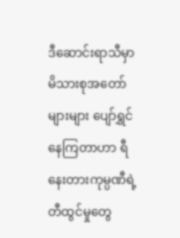ဒီဆောင်းရာသီမှာ မိသားစုအတော်များများ ပျော်ရွှင်နေကြတာဟာ ရီနေးတားကုမ္ပဏီရဲ့ တီထွင်မှုတွေ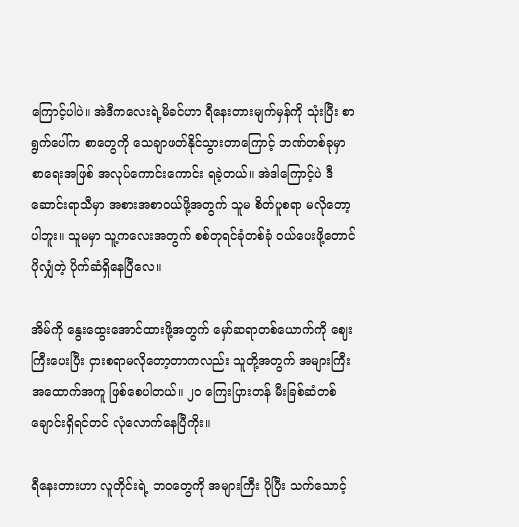ကြောင့်ပါပဲ။ အဲဒီကလေးရဲ့မိခင်ဟာ ရီနေးတားမျက်မှန်ကို သုံးပြီး စာရွက်ပေါ်က စာတွေကို သေချာဖတ်နိုင်သွားတာကြောင့် ဘဏ်တစ်ခုမှာ စာရေးအဖြစ် အလုပ်ကောင်းကောင်း ရခဲ့တယ်။ အဲဒါကြောင့်ပဲ ဒီဆောင်းရာသီမှာ အစားအစာဝယ်ဖို့အတွက် သူမ စိတ်ပူစရာ မလိုတော့ပါဘူး။ သူမမှာ သူ့ကလေးအတွက် စစ်တုရင်ခုံတစ်ခုံ ဝယ်ပေးဖို့တောင် ပိုလျှံတဲ့ ပိုက်ဆံရှိနေပြီလေ။

အိမ်ကို နွေးထွေးအောင်ထားဖို့အတွက် မှော်ဆရာတစ်ယောက်ကို ဈေးကြီးပေးပြီး ငှားစရာမလိုတော့တာကလည်း သူတို့အတွက် အများကြီး အထောက်အကူ ဖြစ်စေပါတယ်။ ၂၀ ကြေးပြားတန် မီးခြစ်ဆံတစ်ချောင်းရှိရင်တင် လုံလောက်နေပြီကိုး။

ရီနေးတားဟာ လူတိုင်းရဲ့ ဘဝတွေကို အများကြီး ပိုပြီး သက်သောင့်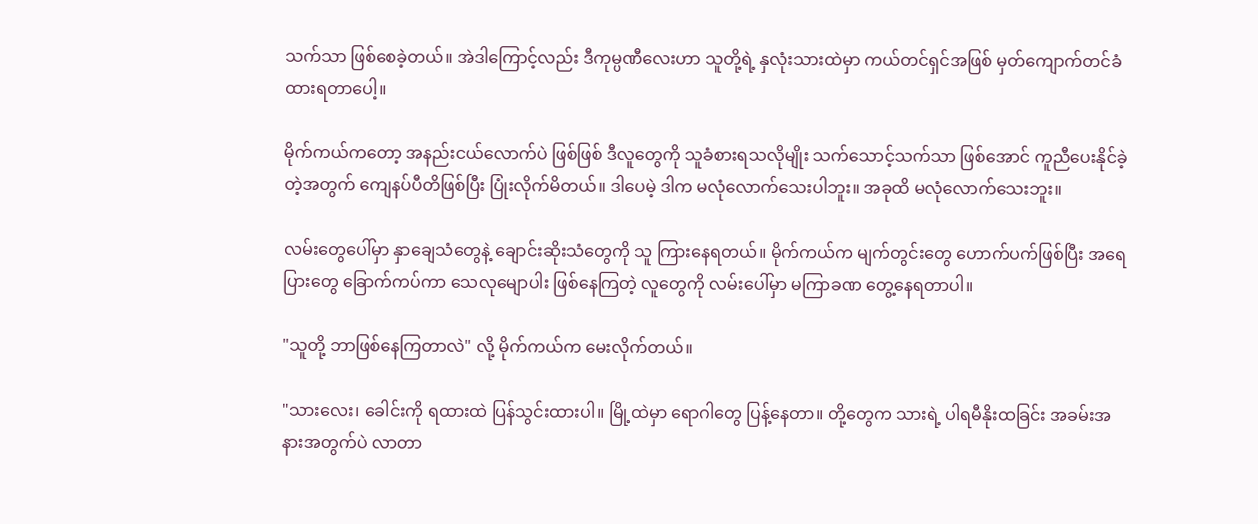သက်သာ ဖြစ်စေခဲ့တယ်။ အဲဒါကြောင့်လည်း ဒီကုမ္ပဏီလေးဟာ သူတို့ရဲ့ နှလုံးသားထဲမှာ ကယ်တင်ရှင်အဖြစ် မှတ်ကျောက်တင်ခံထားရတာပေါ့။

မိုက်ကယ်ကတော့ အနည်းငယ်လောက်ပဲ ဖြစ်ဖြစ် ဒီလူတွေကို သူခံစားရသလိုမျိုး သက်သောင့်သက်သာ ဖြစ်အောင် ကူညီပေးနိုင်ခဲ့တဲ့အတွက် ကျေနပ်ပီတိဖြစ်ပြီး ပြုံးလိုက်မိတယ်။ ဒါပေမဲ့ ဒါက မလုံလောက်သေးပါဘူး။ အခုထိ မလုံလောက်သေးဘူး။

လမ်းတွေပေါ်မှာ နှာချေသံတွေနဲ့ ချောင်းဆိုးသံတွေကို သူ ကြားနေရတယ်။ မိုက်ကယ်က မျက်တွင်းတွေ ဟောက်ပက်ဖြစ်ပြီး အရေပြားတွေ ခြောက်ကပ်ကာ သေလုမျောပါး ဖြစ်နေကြတဲ့ လူတွေကို လမ်းပေါ်မှာ မကြာခဏ တွေ့နေရတာပါ။

"သူတို့ ဘာဖြစ်နေကြတာလဲ" လို့ မိုက်ကယ်က မေးလိုက်တယ်။

"သားလေး၊ ခေါင်းကို ရထားထဲ ပြန်သွင်းထားပါ။ မြို့ထဲမှာ ရောဂါတွေ ပြန့်နေတာ။ တို့တွေက သားရဲ့ ပါရမီနိုးထခြင်း အခမ်းအနားအတွက်ပဲ လာတာ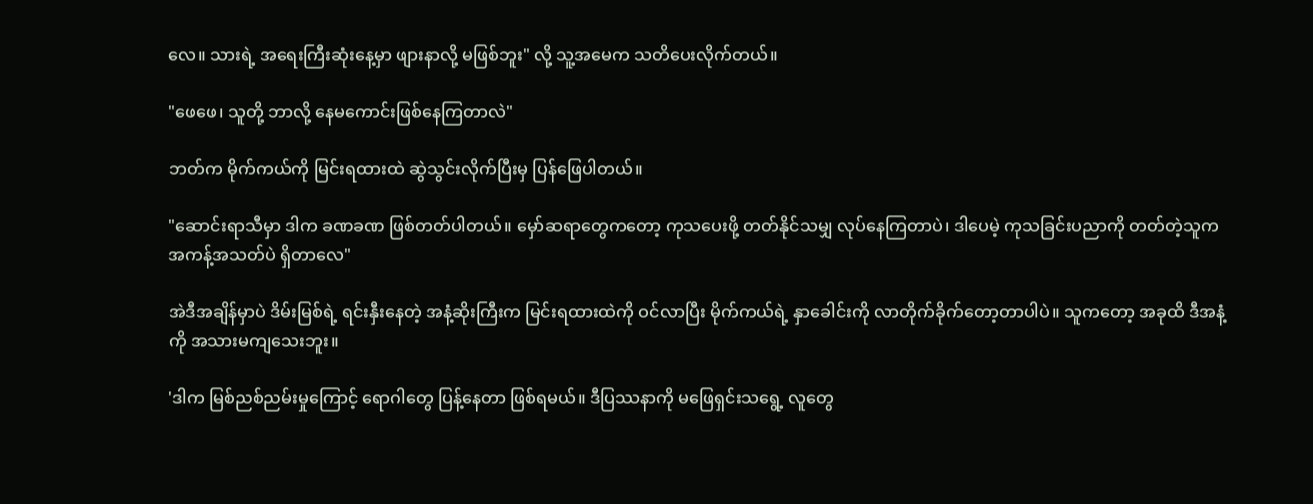လေ။ သားရဲ့ အရေးကြီးဆုံးနေ့မှာ ဖျားနာလို့ မဖြစ်ဘူး" လို့ သူ့အမေက သတိပေးလိုက်တယ်။

"ဖေဖေ၊ သူတို့ ဘာလို့ နေမကောင်းဖြစ်နေကြတာလဲ"

ဘတ်က မိုက်ကယ်ကို မြင်းရထားထဲ ဆွဲသွင်းလိုက်ပြီးမှ ပြန်ဖြေပါတယ်။

"ဆောင်းရာသီမှာ ဒါက ခဏခဏ ဖြစ်တတ်ပါတယ်။ မှော်ဆရာတွေကတော့ ကုသပေးဖို့ တတ်နိုင်သမျှ လုပ်နေကြတာပဲ၊ ဒါပေမဲ့ ကုသခြင်းပညာကို တတ်တဲ့သူက အကန့်အသတ်ပဲ ရှိတာလေ"

အဲဒီအချိန်မှာပဲ ဒိမ်းမြစ်ရဲ့ ရင်းနှီးနေတဲ့ အနံ့ဆိုးကြီးက မြင်းရထားထဲကို ဝင်လာပြီး မိုက်ကယ်ရဲ့ နှာခေါင်းကို လာတိုက်ခိုက်တော့တာပါပဲ။ သူကတော့ အခုထိ ဒီအနံ့ကို အသားမကျသေးဘူး။

'ဒါက မြစ်ညစ်ညမ်းမှုကြောင့် ရောဂါတွေ ပြန့်နေတာ ဖြစ်ရမယ်။ ဒီပြဿနာကို မဖြေရှင်းသရွေ့ လူတွေ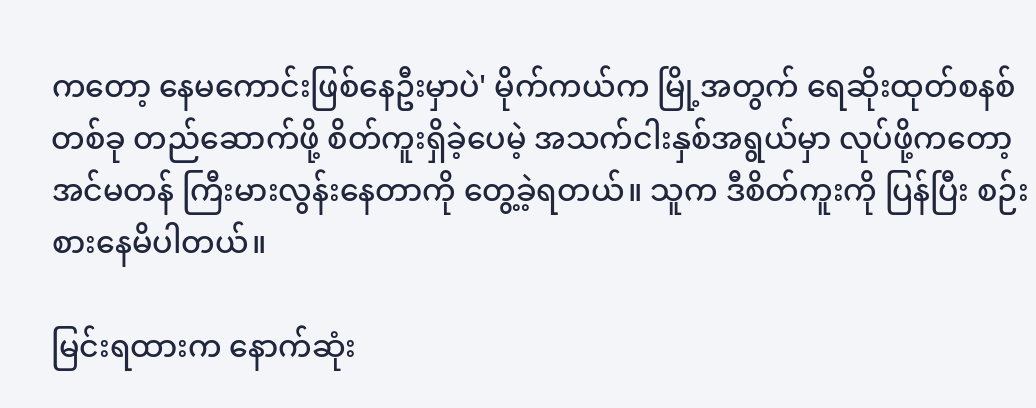ကတော့ နေမကောင်းဖြစ်နေဦးမှာပဲ' မိုက်ကယ်က မြို့အတွက် ရေဆိုးထုတ်စနစ်တစ်ခု တည်ဆောက်ဖို့ စိတ်ကူးရှိခဲ့ပေမဲ့ အသက်ငါးနှစ်အရွယ်မှာ လုပ်ဖို့ကတော့ အင်မတန် ကြီးမားလွန်းနေတာကို တွေ့ခဲ့ရတယ်။ သူက ဒီစိတ်ကူးကို ပြန်ပြီး စဉ်းစားနေမိပါတယ်။

မြင်းရထားက နောက်ဆုံး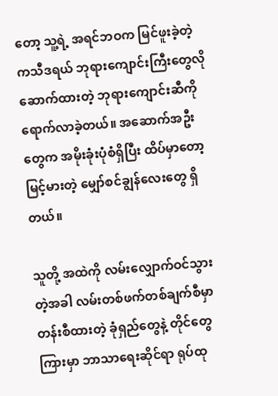တော့ သူ့ရဲ့ အရင်ဘဝက မြင်ဖူးခဲ့တဲ့ ကသီဒရယ် ဘုရားကျောင်းကြီးတွေလို ဆောက်ထားတဲ့ ဘုရားကျောင်းဆီကို ရောက်လာခဲ့တယ်။ အဆောက်အဦးတွေက အမိုးခုံးပုံစံရှိပြီး ထိပ်မှာတော့ မြင့်မားတဲ့ မျှော်စင်ချွန်လေးတွေ ရှိတယ်။

သူတို့ အထဲကို လမ်းလျှောက်ဝင်သွားတဲ့အခါ လမ်းတစ်ဖက်တစ်ချက်စီမှာ တန်းစီထားတဲ့ ခုံရှည်တွေနဲ့ တိုင်တွေကြားမှာ ဘာသာရေးဆိုင်ရာ ရုပ်ထု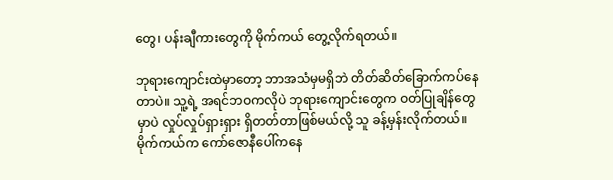တွေ၊ ပန်းချီကားတွေကို မိုက်ကယ် တွေ့လိုက်ရတယ်။

ဘုရားကျောင်းထဲမှာတော့ ဘာအသံမှမရှိဘဲ တိတ်ဆိတ်ခြောက်ကပ်နေတာပဲ။ သူ့ရဲ့ အရင်ဘဝကလိုပဲ ဘုရားကျောင်းတွေက ဝတ်ပြုချိန်တွေမှာပဲ လှုပ်လှုပ်ရှားရှား ရှိတတ်တာဖြစ်မယ်လို့ သူ ခန့်မှန်းလိုက်တယ်။ မိုက်ကယ်က ကော်ဇောနီပေါ်ကနေ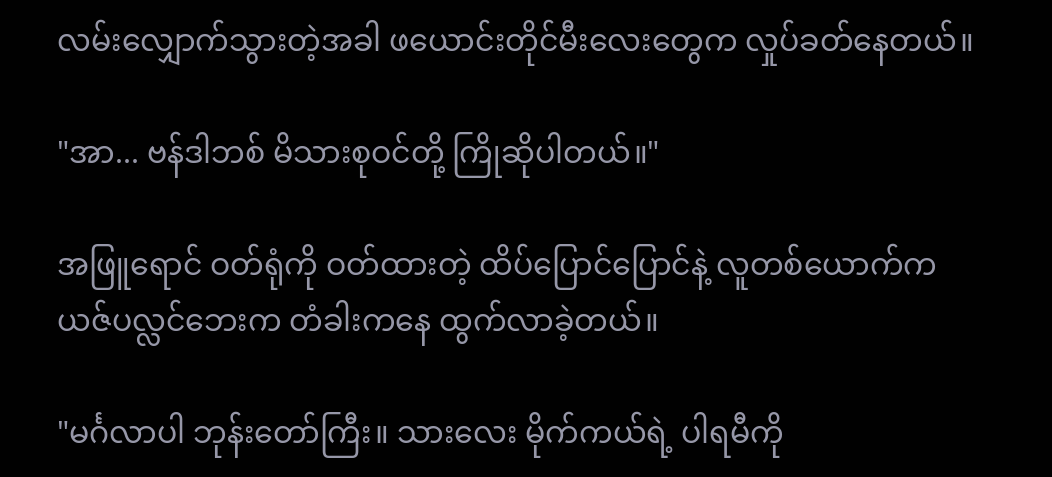လမ်းလျှောက်သွားတဲ့အခါ ဖယောင်းတိုင်မီးလေးတွေက လှုပ်ခတ်နေတယ်။

"အာ... ဗန်ဒါဘစ် မိသားစုဝင်တို့ ကြိုဆိုပါတယ်။"

အဖြူရောင် ဝတ်ရုံကို ဝတ်ထားတဲ့ ထိပ်ပြောင်ပြောင်နဲ့ လူတစ်ယောက်က ယဇ်ပလ္လင်ဘေးက တံခါးကနေ ထွက်လာခဲ့တယ်။

"မင်္ဂလာပါ ဘုန်းတော်ကြီး။ သားလေး မိုက်ကယ်ရဲ့ ပါရမီကို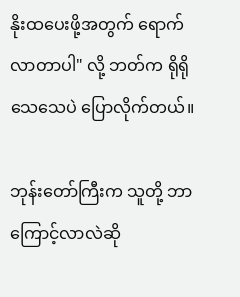နိုးထပေးဖို့အတွက် ရောက်လာတာပါ" လို့ ဘတ်က ရိုရိုသေသေပဲ ပြောလိုက်တယ်။

ဘုန်းတော်ကြီးက သူတို့ ဘာကြောင့်လာလဲဆို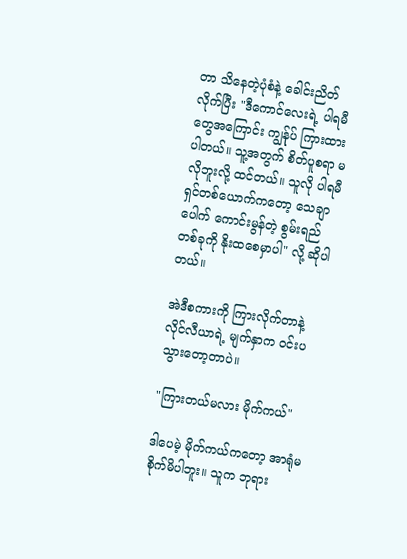တာ သိနေတဲ့ပုံစံနဲ့ ခေါင်းညိတ်လိုက်ပြီး "ဒီကောင်လေးရဲ့ ပါရမီတွေအကြောင်း ကျွန်ုပ် ကြားထားပါတယ်။ သူ့အတွက် စိတ်ပူစရာ မလိုဘူးလို့ ထင်တယ်။ သူလို ပါရမီရှင်တစ်ယောက်ကတော့ သေချာပေါက် ကောင်းမွန်တဲ့ စွမ်းရည်တစ်ခုကို နိုးထစေမှာပါ" လို့ ဆိုပါတယ်။

အဲဒီစကားကို ကြားလိုက်တာနဲ့ လိုင်လီယာရဲ့ မျက်နှာက ဝင်းပသွားတော့တာပဲ။

"ကြားတယ်မလား မိုက်ကယ်"

ဒါပေမဲ့ မိုက်ကယ်ကတော့ အာရုံမစိုက်မိပါဘူး။ သူက ဘုရား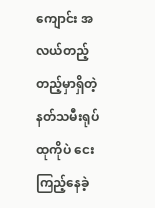ကျောင်း အလယ်တည့်တည့်မှာရှိတဲ့ နတ်သမီးရုပ်ထုကိုပဲ ငေးကြည့်နေခဲ့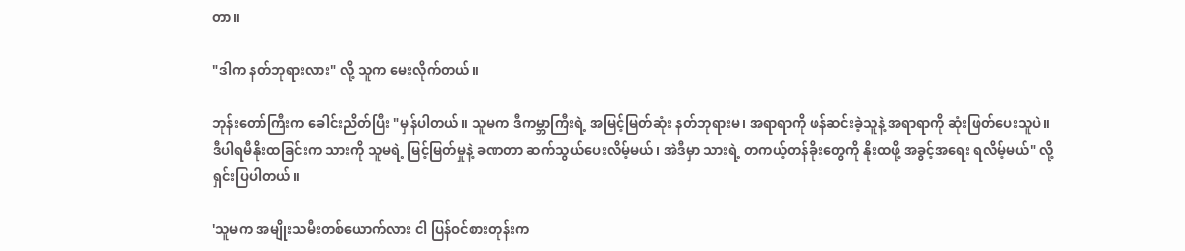တာ။

"ဒါက နတ်ဘုရားလား" လို့ သူက မေးလိုက်တယ်။

ဘုန်းတော်ကြီးက ခေါင်းညိတ်ပြီး "မှန်ပါတယ်။ သူမက ဒီကမ္ဘာကြီးရဲ့ အမြင့်မြတ်ဆုံး နတ်ဘုရားမ၊ အရာရာကို ဖန်ဆင်းခဲ့သူနဲ့ အရာရာကို ဆုံးဖြတ်ပေးသူပဲ။ ဒီပါရမီနိုးထခြင်းက သားကို သူမရဲ့ မြင့်မြတ်မှုနဲ့ ခဏတာ ဆက်သွယ်ပေးလိမ့်မယ်၊ အဲဒီမှာ သားရဲ့ တကယ့်တန်ခိုးတွေကို နိုးထဖို့ အခွင့်အရေး ရလိမ့်မယ်" လို့ ရှင်းပြပါတယ်။

'သူမက အမျိုးသမီးတစ်ယောက်လား ငါ ပြန်ဝင်စားတုန်းက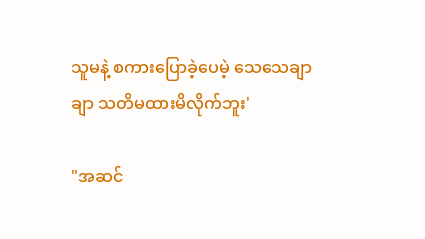သူမနဲ့ စကားပြောခဲ့ပေမဲ့ သေသေချာချာ သတိမထားမိလိုက်ဘူး'

"အဆင်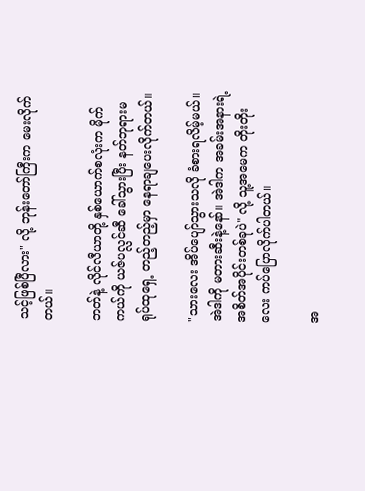သင့်ဖြစ်ပြီလား" လို့ ဘုန်းတော်ကြီးက မေးလိုက်တယ်။

ဘတ်နဲ့ လိုင်လီယာတို့ နှစ်ယောက်စလုံးက မိုက်ကယ်ကို ယဇ်ပလ္လင်ဆီ ခေါ်သွားပြီး နတ်ဘုရားမ ရုပ်ထုရှေ့ တည့်တည့်မှာ နေရာချပေးလိုက်တယ်။

"သားလေး အိပ်ပျော်သွားသလို ခံစားရလိမ့်မယ်။ အဲဒါကို မတားဆီးနဲ့နော်။ အဲဒါက အခမ်းအနားရဲ့ အစိတ်အပိုင်းတစ်ခုပဲ" လို့ သူ့အမေက တိုးတိုးလေး ကပ်ပြောလိုက်ပါတယ်။

အ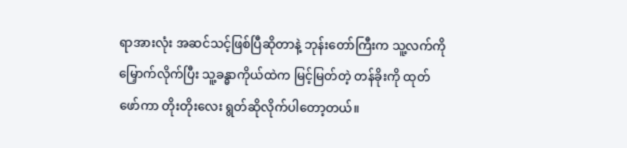ရာအားလုံး အဆင်သင့်ဖြစ်ပြီဆိုတာနဲ့ ဘုန်းတော်ကြီးက သူ့လက်ကို မြှောက်လိုက်ပြီး သူ့ခန္ဓာကိုယ်ထဲက မြင့်မြတ်တဲ့ တန်ခိုးကို ထုတ်ဖော်ကာ တိုးတိုးလေး ရွတ်ဆိုလိုက်ပါတော့တယ်။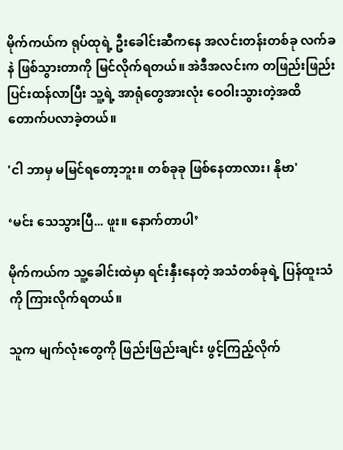မိုက်ကယ်က ရုပ်ထုရဲ့ ဦးခေါင်းဆီကနေ အလင်းတန်းတစ်ခု လက်ခနဲ ဖြစ်သွားတာကို မြင်လိုက်ရတယ်။ အဲဒီအလင်းက တဖြည်းဖြည်း ပြင်းထန်လာပြီး သူ့ရဲ့ အာရုံတွေအားလုံး ဝေဝါးသွားတဲ့အထိ တောက်ပလာခဲ့တယ်။

'ငါ ဘာမှ မမြင်ရတော့ဘူး။ တစ်ခုခု ဖြစ်နေတာလား၊ နိုဗာ'

‘မင်း သေသွားပြီ... ဖူး။ နောက်တာပါ’

မိုက်ကယ်က သူ့ခေါင်းထဲမှာ ရင်းနှီးနေတဲ့ အသံတစ်ခုရဲ့ ပြန်ထူးသံကို ကြားလိုက်ရတယ်။

သူက မျက်လုံးတွေကို ဖြည်းဖြည်းချင်း ဖွင့်ကြည့်လိုက်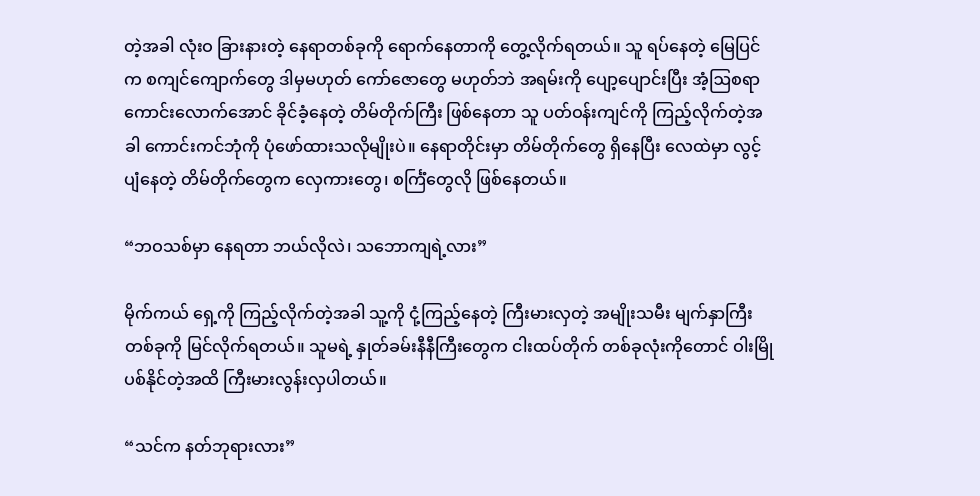တဲ့အခါ လုံးဝ ခြားနားတဲ့ နေရာတစ်ခုကို ရောက်နေတာကို တွေ့လိုက်ရတယ်။ သူ ရပ်နေတဲ့ မြေပြင်က စကျင်ကျောက်တွေ ဒါမှမဟုတ် ကော်ဇောတွေ မဟုတ်ဘဲ အရမ်းကို ပျော့ပျောင်းပြီး အံ့ဩစရာကောင်းလောက်အောင် ခိုင်ခံ့နေတဲ့ တိမ်တိုက်ကြီး ဖြစ်နေတာ သူ ပတ်ဝန်းကျင်ကို ကြည့်လိုက်တဲ့အခါ ကောင်းကင်ဘုံကို ပုံဖော်ထားသလိုမျိုးပဲ။ နေရာတိုင်းမှာ တိမ်တိုက်တွေ ရှိနေပြီး လေထဲမှာ လွင့်ပျံနေတဲ့ တိမ်တိုက်တွေက လှေကားတွေ၊ စင်္ကြံတွေလို ဖြစ်နေတယ်။

“ဘဝသစ်မှာ နေရတာ ဘယ်လိုလဲ၊ သဘောကျရဲ့လား”

မိုက်ကယ် ရှေ့ကို ကြည့်လိုက်တဲ့အခါ သူ့ကို ငုံ့ကြည့်နေတဲ့ ကြီးမားလှတဲ့ အမျိုးသမီး မျက်နှာကြီးတစ်ခုကို မြင်လိုက်ရတယ်။ သူမရဲ့ နှုတ်ခမ်းနီနီကြီးတွေက ငါးထပ်တိုက် တစ်ခုလုံးကိုတောင် ဝါးမြိုပစ်နိုင်တဲ့အထိ ကြီးမားလွန်းလှပါတယ်။

“သင်က နတ်ဘုရားလား”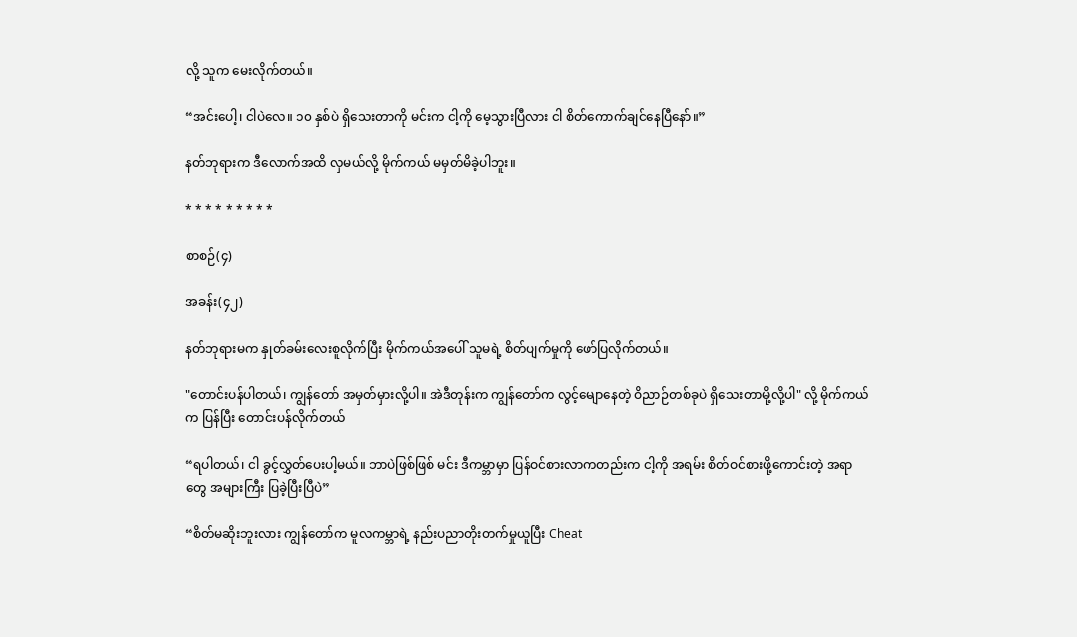လို့ သူက မေးလိုက်တယ်။

“အင်းပေါ့၊ ငါပဲလေ။ ၁၀ နှစ်ပဲ ရှိသေးတာကို မင်းက ငါ့ကို မေ့သွားပြီလား ငါ စိတ်ကောက်ချင်နေပြီနော်။”

နတ်ဘုရားက ဒီလောက်အထိ လှမယ်လို့ မိုက်ကယ် မမှတ်မိခဲ့ပါဘူး။

* * * * * * * * *

စာစဉ်(၄)

အခန်း(၄၂)

နတ်ဘုရားမက နှုတ်ခမ်းလေးစူလိုက်ပြီး မိုက်ကယ်အပေါ် သူမရဲ့ စိတ်ပျက်မှုကို ဖော်ပြလိုက်တယ်။

"တောင်းပန်ပါတယ်၊ ကျွန်တော် အမှတ်မှားလို့ပါ။ အဲဒီတုန်းက ကျွန်တော်က လွင့်မျောနေတဲ့ ဝိညာဉ်တစ်ခုပဲ ရှိသေးတာမို့လို့ပါ" လို့ မိုက်ကယ်က ပြန်ပြီး တောင်းပန်လိုက်တယ်

“ရပါတယ်၊ ငါ ခွင့်လွှတ်ပေးပါ့မယ်။ ဘာပဲဖြစ်ဖြစ် မင်း ဒီကမ္ဘာမှာ ပြန်ဝင်စားလာကတည်းက ငါ့ကို အရမ်း စိတ်ဝင်စားဖို့ကောင်းတဲ့ အရာတွေ အများကြီး ပြခဲ့ပြီးပြီပဲ”

“စိတ်မဆိုးဘူးလား ကျွန်တော်က မူလကမ္ဘာရဲ့ နည်းပညာတိုးတက်မှုယူပြီး Cheat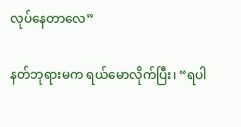လုပ်နေတာလေ”

နတ်ဘုရားမက ရယ်မောလိုက်ပြီး၊ “ရပါ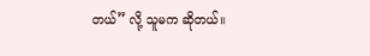တယ်” လို့ သူမက ဆိုတယ်။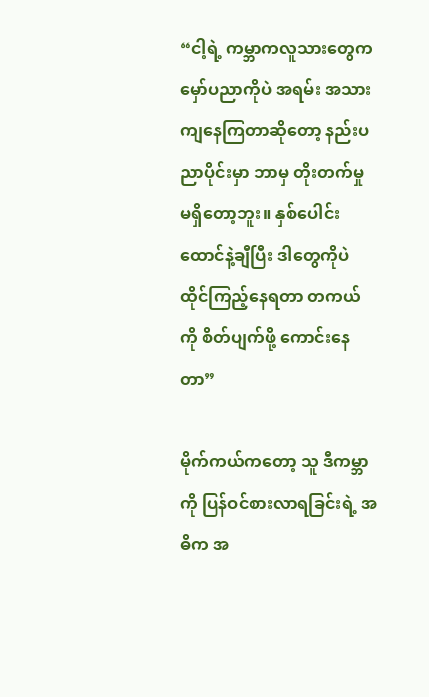“ငါ့ရဲ့ ကမ္ဘာကလူသားတွေက မှော်ပညာကိုပဲ အရမ်း အသားကျနေကြတာဆိုတော့ နည်းပညာပိုင်းမှာ ဘာမှ တိုးတက်မှု မရှိတော့ဘူး။ နှစ်ပေါင်း ထောင်နဲ့ချီပြီး ဒါတွေကိုပဲ ထိုင်ကြည့်နေရတာ တကယ်ကို စိတ်ပျက်ဖို့ ကောင်းနေတာ”

မိုက်ကယ်ကတော့ သူ ဒီကမ္ဘာကို ပြန်ဝင်စားလာရခြင်းရဲ့ အဓိက အ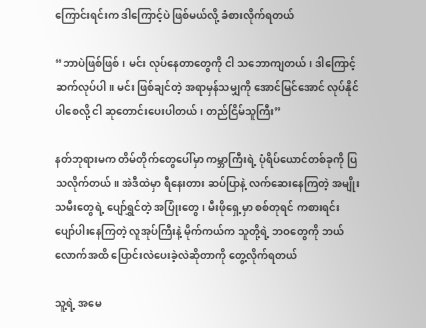ကြောင်းရင်းက ဒါကြောင့်ပဲ ဖြစ်မယ်လို့ ခံစားလိုက်ရတယ်

“ဘာပဲဖြစ်ဖြစ်၊ မင်း လုပ်နေတာတွေကို ငါ သဘောကျတယ်၊ ဒါကြောင့် ဆက်လုပ်ပါ။ မင်း ဖြစ်ချင်တဲ့ အရာမှန်သမျှကို အောင်မြင်အောင် လုပ်နိုင်ပါစေလို့ ငါ ဆုတောင်းပေးပါတယ်၊ တည်ငြိမ်သူကြီး”

နတ်ဘုရားမက တိမ်တိုက်တွေပေါ်မှာ ကမ္ဘာကြီးရဲ့ ပုံရိပ်ယောင်တစ်ခုကို ပြသလိုက်တယ်။ အဲဒီထဲမှာ ရီနေးတား ဆပ်ပြာနဲ့ လက်ဆေးနေကြတဲ့ အမျိုးသမီးတွေရဲ့ ပျော်ရွှင်တဲ့ အပြုံးတွေ၊ မီးဖိုရှေ့မှာ စစ်တုရင် ကစားရင်း ပျော်ပါးနေကြတဲ့ လူအုပ်ကြီးနဲ့ မိုက်ကယ်က သူတို့ရဲ့ ဘဝတွေကို ဘယ်လောက်အထိ ပြောင်းလဲပေးခဲ့လဲဆိုတာကို တွေ့လိုက်ရတယ်

သူ့ရဲ့ အမေ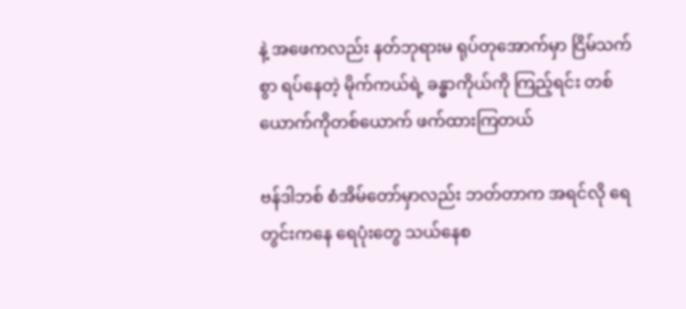နဲ့ အဖေကလည်း နတ်ဘုရားမ ရုပ်တုအောက်မှာ ငြိမ်သက်စွာ ရပ်နေတဲ့ မိုက်ကယ်ရဲ့ ခန္ဓာကိုယ်ကို ကြည့်ရင်း တစ်ယောက်ကိုတစ်ယောက် ဖက်ထားကြတယ်

ဗန်ဒါဘစ် စံအိမ်တော်မှာလည်း ဘတ်တာက အရင်လို ရေတွင်းကနေ ရေပုံးတွေ သယ်နေစ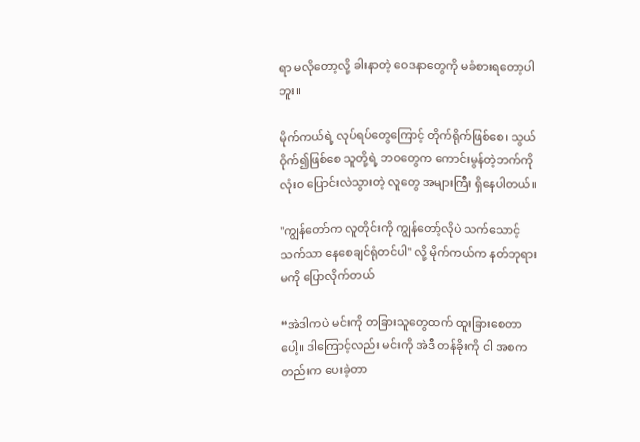ရာ မလိုတော့လို့ ခါးနာတဲ့ ဝေဒနာတွေကို မခံစားရတော့ပါဘူး။

မိုက်ကယ်ရဲ့ လုပ်ရပ်တွေကြောင့် တိုက်ရိုက်ဖြစ်စေ၊ သွယ်ဝိုက်၍ဖြစ်စေ သူတို့ရဲ့ ဘဝတွေက ကောင်းမွန်တဲ့ဘက်ကို လုံးဝ ပြောင်းလဲသွားတဲ့ လူတွေ အများကြီး ရှိနေပါတယ်။

"ကျွန်တော်က လူတိုင်းကို ကျွန်တော့်လိုပဲ သက်သောင့်သက်သာ နေစေချင်ရုံတင်ပါ" လို့ မိုက်ကယ်က နတ်ဘုရားမကို ပြောလိုက်တယ်

“အဲဒါကပဲ မင်းကို တခြားသူတွေထက် ထူးခြားစေတာပေါ့။ ဒါကြောင့်လည်း မင်းကို အဲဒီ တန်ခိုးကို ငါ အစကတည်းက ပေးခဲ့တာ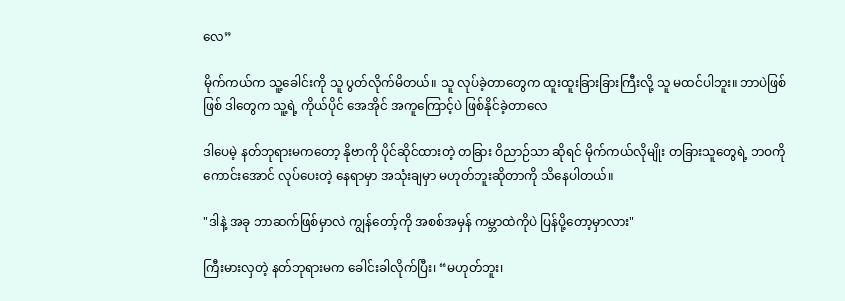လေ”

မိုက်ကယ်က သူ့ခေါင်းကို သူ ပွတ်လိုက်မိတယ်။ သူ လုပ်ခဲ့တာတွေက ထူးထူးခြားခြားကြီးလို့ သူ မထင်ပါဘူး။ ဘာပဲဖြစ်ဖြစ် ဒါတွေက သူ့ရဲ့ ကိုယ်ပိုင် အေအိုင် အကူကြောင့်ပဲ ဖြစ်နိုင်ခဲ့တာလေ

ဒါပေမဲ့ နတ်ဘုရားမကတော့ နိုဗာကို ပိုင်ဆိုင်ထားတဲ့ တခြား ဝိညာဉ်သာ ဆိုရင် မိုက်ကယ်လိုမျိုး တခြားသူတွေရဲ့ ဘဝကို ကောင်းအောင် လုပ်ပေးတဲ့ နေရာမှာ အသုံးချမှာ မဟုတ်ဘူးဆိုတာကို သိနေပါတယ်။

"ဒါနဲ့ အခု ဘာဆက်ဖြစ်မှာလဲ ကျွန်တော့်ကို အစစ်အမှန် ကမ္ဘာထဲကိုပဲ ပြန်ပို့တော့မှာလား"

ကြီးမားလှတဲ့ နတ်ဘုရားမက ခေါင်းခါလိုက်ပြီး၊ “မဟုတ်ဘူး၊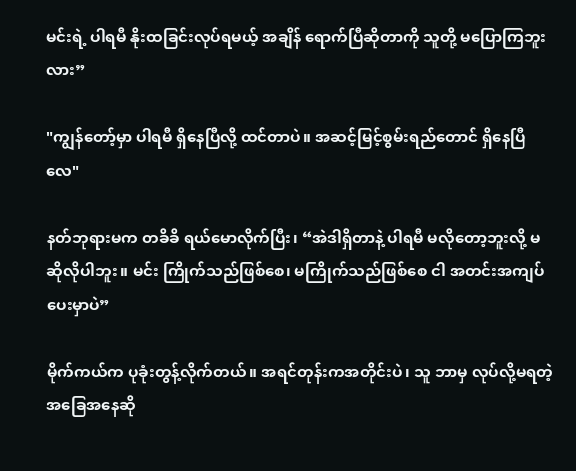မင်းရဲ့ ပါရမီ နိုးထခြင်းလုပ်ရမယ့် အချိန် ရောက်ပြီဆိုတာကို သူတို့ မပြောကြဘူးလား”

"ကျွန်တော့်မှာ ပါရမီ ရှိနေပြီလို့ ထင်တာပဲ။ အဆင့်မြင့်စွမ်းရည်တောင် ရှိနေပြီလေ"

နတ်ဘုရားမက တခိခိ ရယ်မောလိုက်ပြီး၊ “အဲဒါရှိတာနဲ့ ပါရမီ မလိုတော့ဘူးလို့ မဆိုလိုပါဘူး။ မင်း ကြိုက်သည်ဖြစ်စေ၊ မကြိုက်သည်ဖြစ်စေ ငါ အတင်းအကျပ် ပေးမှာပဲ”

မိုက်ကယ်က ပုခုံးတွန့်လိုက်တယ်။ အရင်တုန်းကအတိုင်းပဲ၊ သူ ဘာမှ လုပ်လို့မရတဲ့ အခြေအနေဆို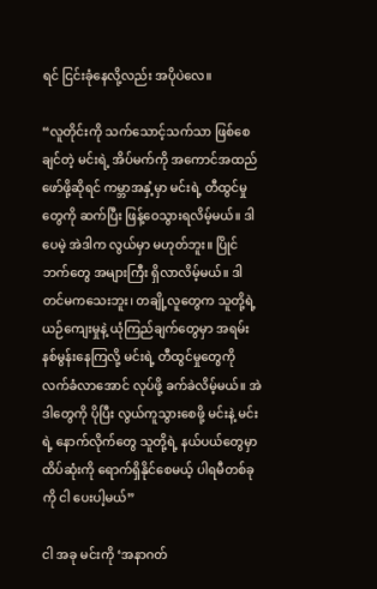ရင် ငြင်းခုံနေလို့လည်း အပိုပဲလေ။

“လူတိုင်းကို သက်သောင့်သက်သာ ဖြစ်စေချင်တဲ့ မင်းရဲ့ အိပ်မက်ကို အကောင်အထည်ဖော်ဖို့ဆိုရင် ကမ္ဘာအနှံ့မှာ မင်းရဲ့ တီထွင်မှုတွေကို ဆက်ပြီး ဖြန့်ဝေသွားရလိမ့်မယ်။ ဒါပေမဲ့ အဲဒါက လွယ်မှာ မဟုတ်ဘူး။ ပြိုင်ဘက်တွေ အများကြီး ရှိလာလိမ့်မယ်။ ဒါတင်မကသေးဘူး၊ တချို့လူတွေက သူတို့ရဲ့ ယဉ်ကျေးမှုနဲ့ ယုံကြည်ချက်တွေမှာ အရမ်း နစ်မွန်းနေကြလို့ မင်းရဲ့ တီထွင်မှုတွေကို လက်ခံလာအောင် လုပ်ဖို့ ခက်ခဲလိမ့်မယ်။ အဲဒါတွေကို ပိုပြီး လွယ်ကူသွားစေဖို့ မင်းနဲ့ မင်းရဲ့ နောက်လိုက်တွေ သူတို့ရဲ့ နယ်ပယ်တွေမှာ ထိပ်ဆုံးကို ရောက်ရှိနိုင်စေမယ့် ပါရမီတစ်ခုကို ငါ ပေးပါ့မယ်”

ငါ အခု မင်းကို ‘အနာဂတ်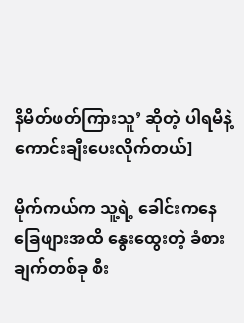နိမိတ်ဖတ်ကြားသူ’ ဆိုတဲ့ ပါရမီနဲ့ ကောင်းချီးပေးလိုက်တယ်]

မိုက်ကယ်က သူ့ရဲ့ ခေါင်းကနေ ခြေဖျားအထိ နွေးထွေးတဲ့ ခံစားချက်တစ်ခု စီး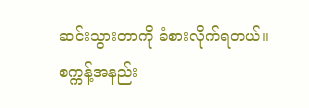ဆင်းသွားတာကို ခံစားလိုက်ရတယ်။ စက္ကန့်အနည်း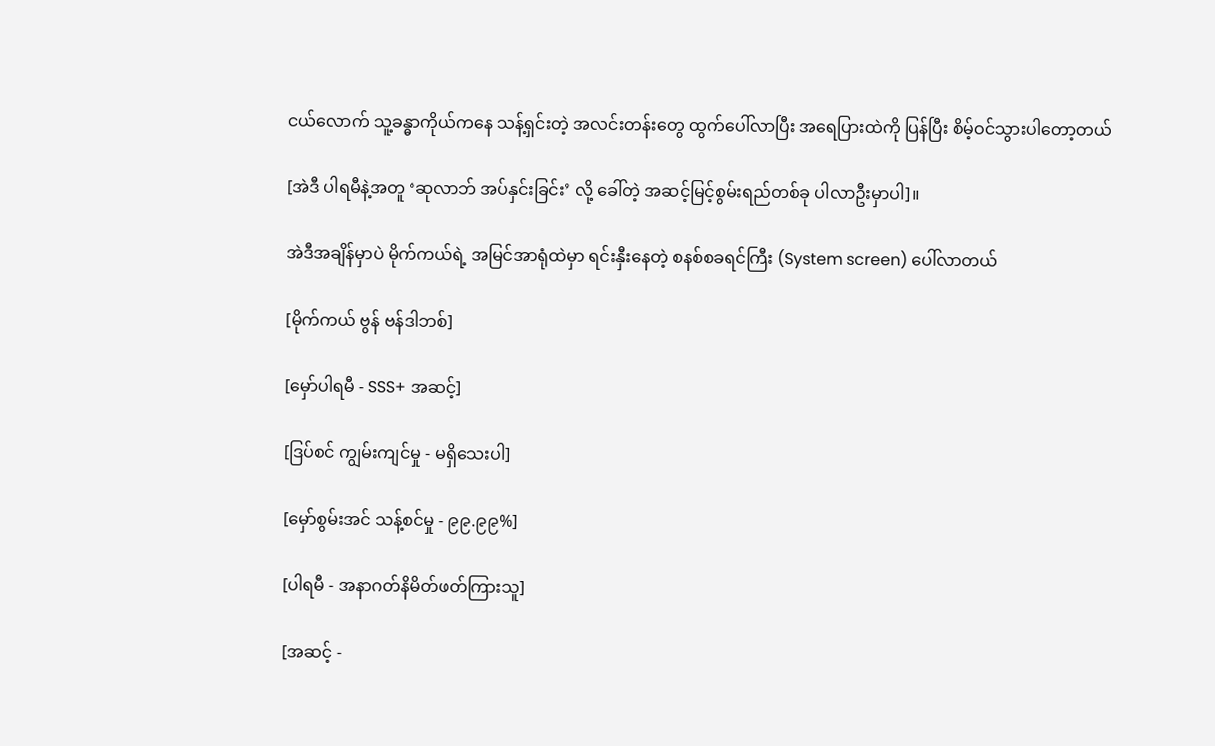ငယ်လောက် သူ့ခန္ဓာကိုယ်ကနေ သန့်ရှင်းတဲ့ အလင်းတန်းတွေ ထွက်ပေါ်လာပြီး အရေပြားထဲကို ပြန်ပြီး စိမ့်ဝင်သွားပါတော့တယ်

[အဲဒီ ပါရမီနဲ့အတူ ‘ဆုလာဘ် အပ်နှင်းခြင်း’ လို့ ခေါ်တဲ့ အဆင့်မြင့်စွမ်းရည်တစ်ခု ပါလာဦးမှာပါ]။

အဲဒီအချိန်မှာပဲ မိုက်ကယ်ရဲ့ အမြင်အာရုံထဲမှာ ရင်းနှီးနေတဲ့ စနစ်စခရင်ကြီး (System screen) ပေါ်လာတယ်

[မိုက်ကယ် ဗွန် ဗန်ဒါဘစ်]

[မှော်ပါရမီ - SSS+ အဆင့်]

[ဒြပ်စင် ကျွမ်းကျင်မှု - မရှိသေးပါ]

[မှော်စွမ်းအင် သန့်စင်မှု - ၉၉.၉၉%]

[ပါရမီ - အနာဂတ်နိမိတ်ဖတ်ကြားသူ]

[အဆင့် -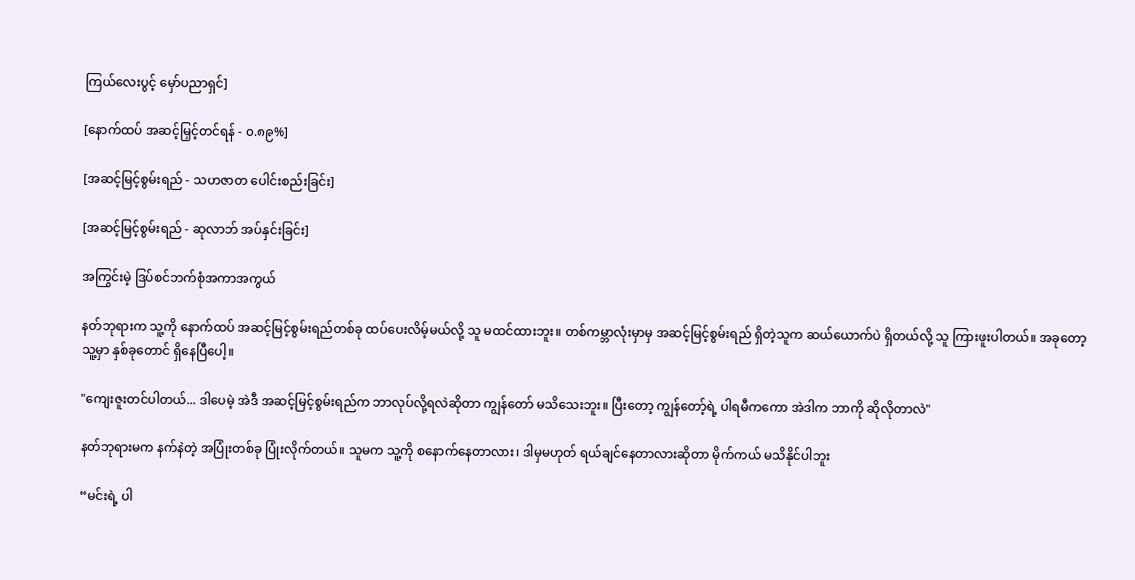ကြယ်လေးပွင့် မှော်ပညာရှင်]

[နောက်ထပ် အဆင့်မြှင့်တင်ရန် - ၀.၈၉%]

[အဆင့်မြင့်စွမ်းရည် - သဟဇာတ ပေါင်းစည်းခြင်း]

[အဆင့်မြင့်စွမ်းရည် - ဆုလာဘ် အပ်နှင်းခြင်း]

အကြွင်းမဲ့ ဒြပ်စင်ဘက်စုံအကာအကွယ်

နတ်ဘုရားက သူ့ကို နောက်ထပ် အဆင့်မြင့်စွမ်းရည်တစ်ခု ထပ်ပေးလိမ့်မယ်လို့ သူ မထင်ထားဘူး။ တစ်ကမ္ဘာလုံးမှာမှ အဆင့်မြင့်စွမ်းရည် ရှိတဲ့သူက ဆယ်ယောက်ပဲ ရှိတယ်လို့ သူ ကြားဖူးပါတယ်။ အခုတော့ သူ့မှာ နှစ်ခုတောင် ရှိနေပြီပေါ့။

"ကျေးဇူးတင်ပါတယ်... ဒါပေမဲ့ အဲဒီ အဆင့်မြင့်စွမ်းရည်က ဘာလုပ်လို့ရလဲဆိုတာ ကျွန်တော် မသိသေးဘူး။ ပြီးတော့ ကျွန်တော့်ရဲ့ ပါရမီကကော အဲဒါက ဘာကို ဆိုလိုတာလဲ"

နတ်ဘုရားမက နက်နဲတဲ့ အပြုံးတစ်ခု ပြုံးလိုက်တယ်။ သူမက သူ့ကို စနောက်နေတာလား၊ ဒါမှမဟုတ် ရယ်ချင်နေတာလားဆိုတာ မိုက်ကယ် မသိနိုင်ပါဘူး

“မင်းရဲ့ ပါ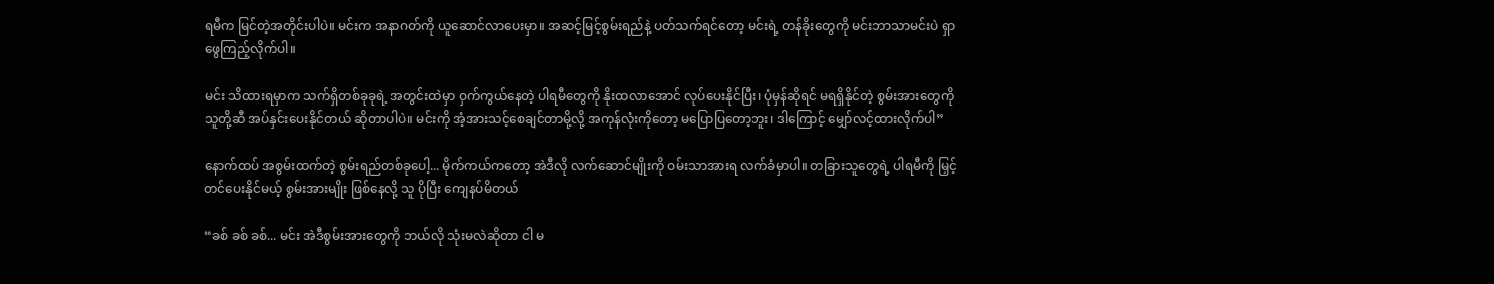ရမီက မြင်တဲ့အတိုင်းပါပဲ။ မင်းက အနာဂတ်ကို ယူဆောင်လာပေးမှာ။ အဆင့်မြင့်စွမ်းရည်နဲ့ ပတ်သက်ရင်တော့ မင်းရဲ့ တန်ခိုးတွေကို မင်းဘာသာမင်းပဲ ရှာဖွေကြည့်လိုက်ပါ။

မင်း သိထားရမှာက သက်ရှိတစ်ခုခုရဲ့ အတွင်းထဲမှာ ဝှက်ကွယ်နေတဲ့ ပါရမီတွေကို နိုးထလာအောင် လုပ်ပေးနိုင်ပြီး၊ ပုံမှန်ဆိုရင် မရရှိနိုင်တဲ့ စွမ်းအားတွေကို သူတို့ဆီ အပ်နှင်းပေးနိုင်တယ် ဆိုတာပါပဲ။ မင်းကို အံ့အားသင့်စေချင်တာမို့လို့ အကုန်လုံးကိုတော့ မပြောပြတော့ဘူး၊ ဒါကြောင့် မျှော်လင့်ထားလိုက်ပါ”

နောက်ထပ် အစွမ်းထက်တဲ့ စွမ်းရည်တစ်ခုပေါ့... မိုက်ကယ်ကတော့ အဲဒီလို လက်ဆောင်မျိုးကို ဝမ်းသာအားရ လက်ခံမှာပါ။ တခြားသူတွေရဲ့ ပါရမီကို မြှင့်တင်ပေးနိုင်မယ့် စွမ်းအားမျိုး ဖြစ်နေလို့ သူ ပိုပြီး ကျေနပ်မိတယ်

“ခစ် ခစ် ခစ်... မင်း အဲဒီစွမ်းအားတွေကို ဘယ်လို သုံးမလဲဆိုတာ ငါ မ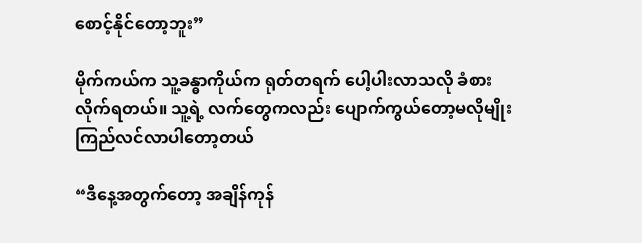စောင့်နိုင်တော့ဘူး”

မိုက်ကယ်က သူ့ခန္ဓာကိုယ်က ရုတ်တရက် ပေါ့ပါးလာသလို ခံစားလိုက်ရတယ်။ သူ့ရဲ့ လက်တွေကလည်း ပျောက်ကွယ်တော့မလိုမျိုး ကြည်လင်လာပါတော့တယ်

“ဒီနေ့အတွက်တော့ အချိန်ကုန်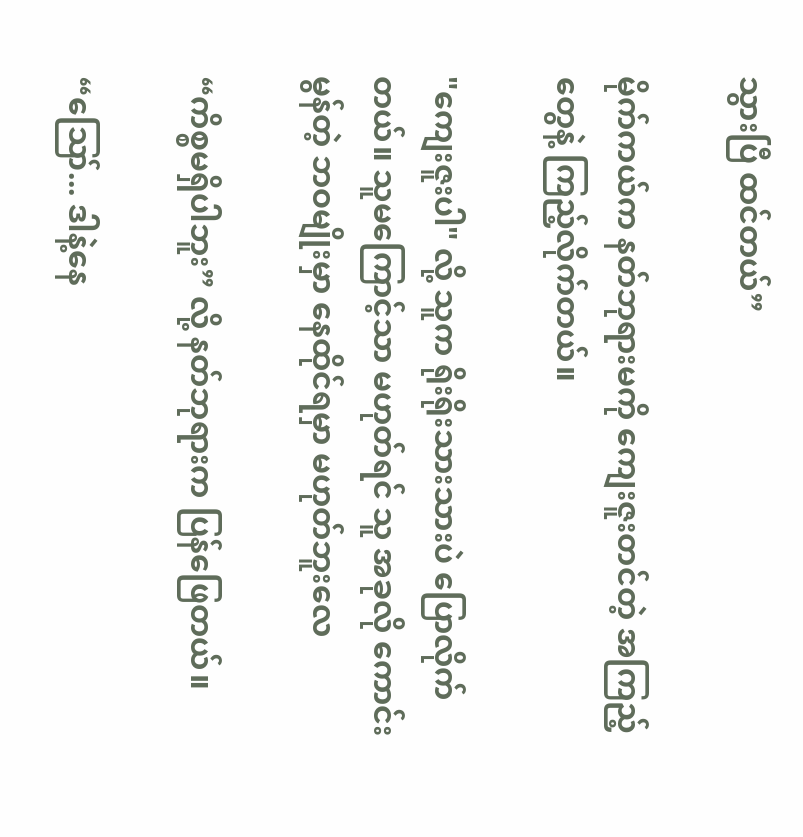သွားပြီ ထင်တယ်”

မိုက်ကယ်က နတ်ဘုရားမကို ကျေးဇူးတင်တဲ့ အကြည့်တွေနဲ့ ကြည့်လိုက်တယ်။

"ကျေးဇူးပါ" လို့ သူက ရိုးရိုးသားသားပဲ ပြောလိုက်တယ်။ သူမကြောင့်သာ မဟုတ်ရင် သူ အခုလို ကောင်းမွန်တဲ့ ဘဝမျိုးမှာ နေထိုင်ရမှာ မဟုတ်ဘူးလေ

“ကိစ္စမရှိပါဘူး” လို့ နတ်ဘုရားက ပြန်ဖြေတယ်။

“ဪ... ဒါနဲ့နေ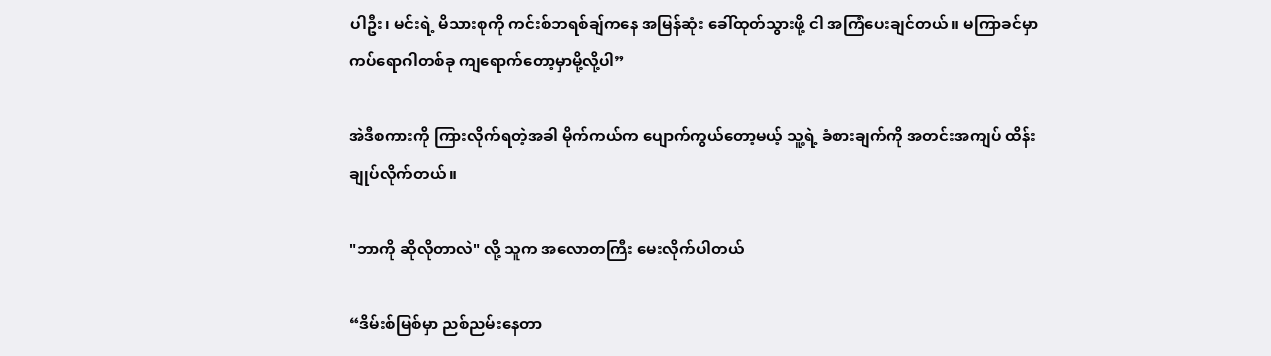ပါဦး၊ မင်းရဲ့ မိသားစုကို ကင်းစ်ဘရစ်ချ်ကနေ အမြန်ဆုံး ခေါ်ထုတ်သွားဖို့ ငါ အကြံပေးချင်တယ်။ မကြာခင်မှာ ကပ်ရောဂါတစ်ခု ကျရောက်တော့မှာမို့လို့ပါ”

အဲဒီစကားကို ကြားလိုက်ရတဲ့အခါ မိုက်ကယ်က ပျောက်ကွယ်တော့မယ့် သူ့ရဲ့ ခံစားချက်ကို အတင်းအကျပ် ထိန်းချုပ်လိုက်တယ်။

"ဘာကို ဆိုလိုတာလဲ" လို့ သူက အလောတကြီး မေးလိုက်ပါတယ်

“ဒိမ်းစ်မြစ်မှာ ညစ်ညမ်းနေတာ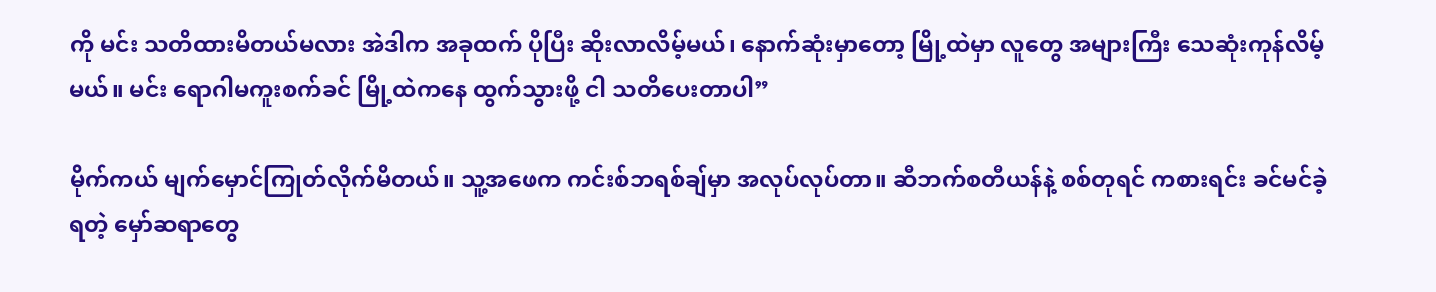ကို မင်း သတိထားမိတယ်မလား အဲဒါက အခုထက် ပိုပြီး ဆိုးလာလိမ့်မယ်၊ နောက်ဆုံးမှာတော့ မြို့ထဲမှာ လူတွေ အများကြီး သေဆုံးကုန်လိမ့်မယ်။ မင်း ရောဂါမကူးစက်ခင် မြို့ထဲကနေ ထွက်သွားဖို့ ငါ သတိပေးတာပါ”

မိုက်ကယ် မျက်မှောင်ကြုတ်လိုက်မိတယ်။ သူ့အဖေက ကင်းစ်ဘရစ်ချ်မှာ အလုပ်လုပ်တာ။ ဆီဘက်စတီယန်နဲ့ စစ်တုရင် ကစားရင်း ခင်မင်ခဲ့ရတဲ့ မှော်ဆရာတွေ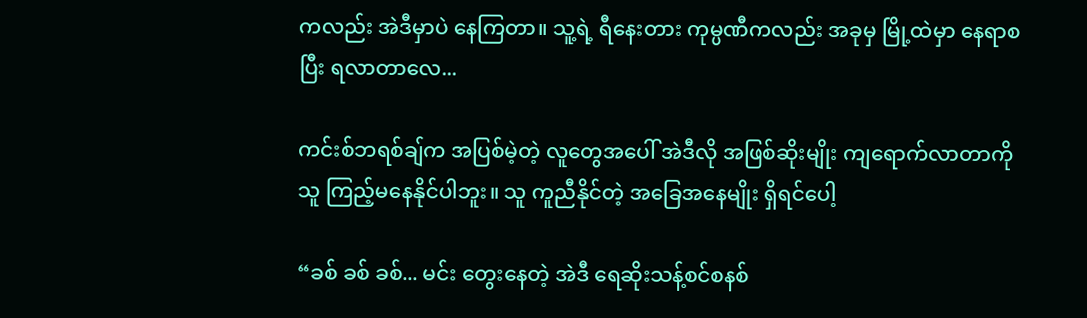ကလည်း အဲဒီမှာပဲ နေကြတာ။ သူ့ရဲ့ ရီနေးတား ကုမ္ပဏီကလည်း အခုမှ မြို့ထဲမှာ နေရာစပြီး ရလာတာလေ...

ကင်းစ်ဘရစ်ချ်က အပြစ်မဲ့တဲ့ လူတွေအပေါ် အဲဒီလို အဖြစ်ဆိုးမျိုး ကျရောက်လာတာကို သူ ကြည့်မနေနိုင်ပါဘူး။ သူ ကူညီနိုင်တဲ့ အခြေအနေမျိုး ရှိရင်ပေါ့

“ခစ် ခစ် ခစ်... မင်း တွေးနေတဲ့ အဲဒီ ရေဆိုးသန့်စင်စနစ်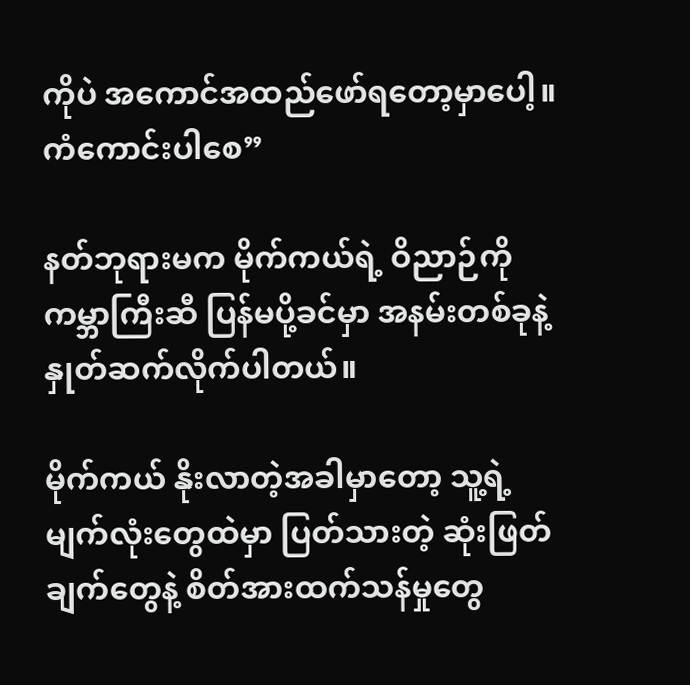ကိုပဲ အကောင်အထည်ဖော်ရတော့မှာပေါ့။ ကံကောင်းပါစေ”

နတ်ဘုရားမက မိုက်ကယ်ရဲ့ ဝိညာဉ်ကို ကမ္ဘာကြီးဆီ ပြန်မပို့ခင်မှာ အနမ်းတစ်ခုနဲ့ နှုတ်ဆက်လိုက်ပါတယ်။

မိုက်ကယ် နိုးလာတဲ့အခါမှာတော့ သူ့ရဲ့ မျက်လုံးတွေထဲမှာ ပြတ်သားတဲ့ ဆုံးဖြတ်ချက်တွေနဲ့ စိတ်အားထက်သန်မှုတွေ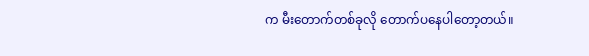က မီးတောက်တစ်ခုလို တောက်ပနေပါတော့တယ်။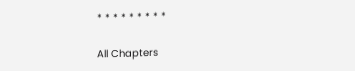* * * * * * * * *

All Chapters